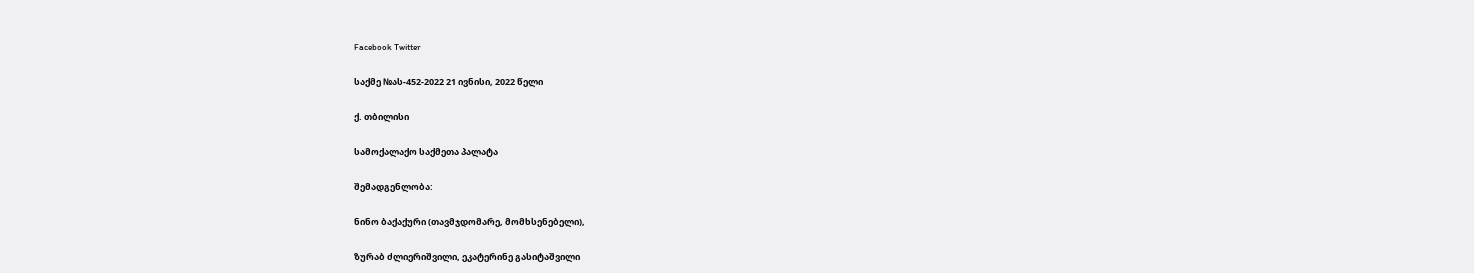Facebook Twitter

საქმე №ას-452-2022 21 ივნისი, 2022 წელი

ქ. თბილისი

სამოქალაქო საქმეთა პალატა

შემადგენლობა:

ნინო ბაქაქური (თავმჯდომარე, მომხსენებელი),

ზურაბ ძლიერიშვილი, ეკატერინე გასიტაშვილი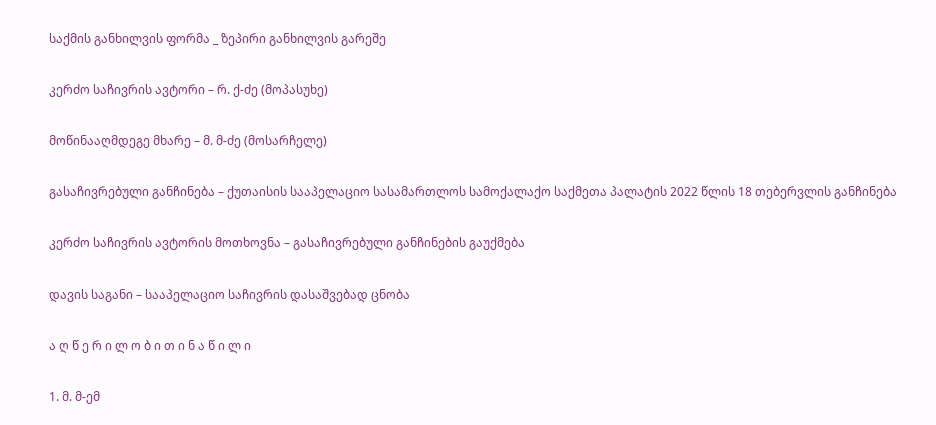საქმის განხილვის ფორმა _ ზეპირი განხილვის გარეშე

კერძო საჩივრის ავტორი – რ. ქ-ძე (მოპასუხე)

მოწინააღმდეგე მხარე – მ. მ-ძე (მოსარჩელე)

გასაჩივრებული განჩინება – ქუთაისის სააპელაციო სასამართლოს სამოქალაქო საქმეთა პალატის 2022 წლის 18 თებერვლის განჩინება

კერძო საჩივრის ავტორის მოთხოვნა – გასაჩივრებული განჩინების გაუქმება

დავის საგანი – სააპელაციო საჩივრის დასაშვებად ცნობა

ა ღ წ ე რ ი ლ ო ბ ი თ ი ნ ა წ ი ლ ი

1. მ. მ-ემ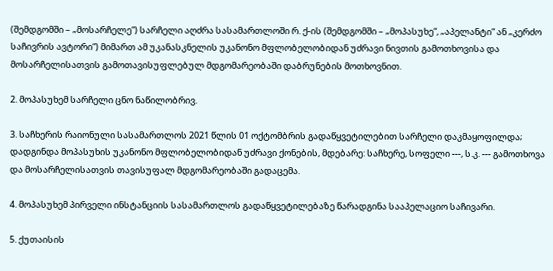(შემდგომში – „მოსარჩელე“) სარჩელი აღძრა სასამართლოში რ. ქ-ის (შემდგომში – „მოპასუხე“, „აპელანტი“ ან „კერძო საჩივრის ავტორი“) მიმართ ამ უკანასკნელის უკანონო მფლობელობიდან უძრავი ნივთის გამოთხოვისა და მოსარჩელისათვის გამოთავისუფლებულ მდგომარეობაში დაბრუნების მოთხოვნით.

2. მოპასუხემ სარჩელი ცნო ნაწილობრივ.

3. საჩხერის რაიონული სასამართლოს 2021 წლის 01 ოქტომბრის გადაწყვეტილებით სარჩელი დაკმაყოფილდა; დადგინდა მოპასუხის უკანონო მფლობელობიდან უძრავი ქონების, მდებარე: საჩხერე, სოფელი ---, ს.კ. --- გამოთხოვა და მოსარჩელისათვის თავისუფალ მდგომარეობაში გადაცემა.

4. მოპასუხემ პირველი ინსტანციის სასამართლოს გადაწყვეტილებაზე წარადგინა სააპელაციო საჩივარი.

5. ქუთაისის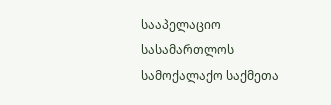სააპელაციო სასამართლოს სამოქალაქო საქმეთა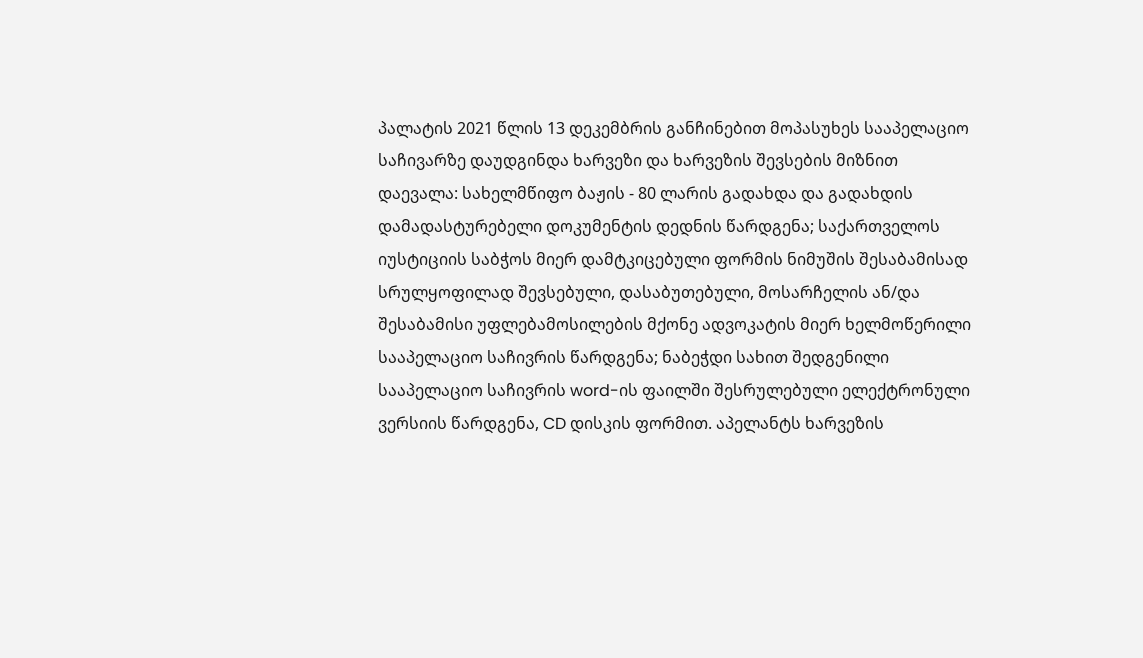პალატის 2021 წლის 13 დეკემბრის განჩინებით მოპასუხეს სააპელაციო საჩივარზე დაუდგინდა ხარვეზი და ხარვეზის შევსების მიზნით დაევალა: სახელმწიფო ბაჟის - 80 ლარის გადახდა და გადახდის დამადასტურებელი დოკუმენტის დედნის წარდგენა; საქართველოს იუსტიციის საბჭოს მიერ დამტკიცებული ფორმის ნიმუშის შესაბამისად სრულყოფილად შევსებული, დასაბუთებული, მოსარჩელის ან/და შესაბამისი უფლებამოსილების მქონე ადვოკატის მიერ ხელმოწერილი სააპელაციო საჩივრის წარდგენა; ნაბეჭდი სახით შედგენილი სააპელაციო საჩივრის word-ის ფაილში შესრულებული ელექტრონული ვერსიის წარდგენა, CD დისკის ფორმით. აპელანტს ხარვეზის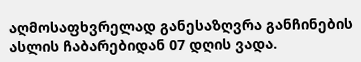აღმოსაფხვრელად განესაზღვრა განჩინების ასლის ჩაბარებიდან 07 დღის ვადა.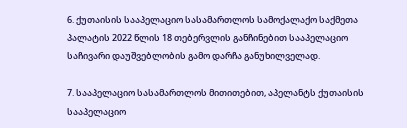6. ქუთაისის სააპელაციო სასამართლოს სამოქალაქო საქმეთა პალატის 2022 წლის 18 თებერვლის განჩინებით სააპელაციო საჩივარი დაუშვებლობის გამო დარჩა განუხილველად.

7. სააპელაციო სასამართლოს მითითებით, აპელანტს ქუთაისის სააპელაციო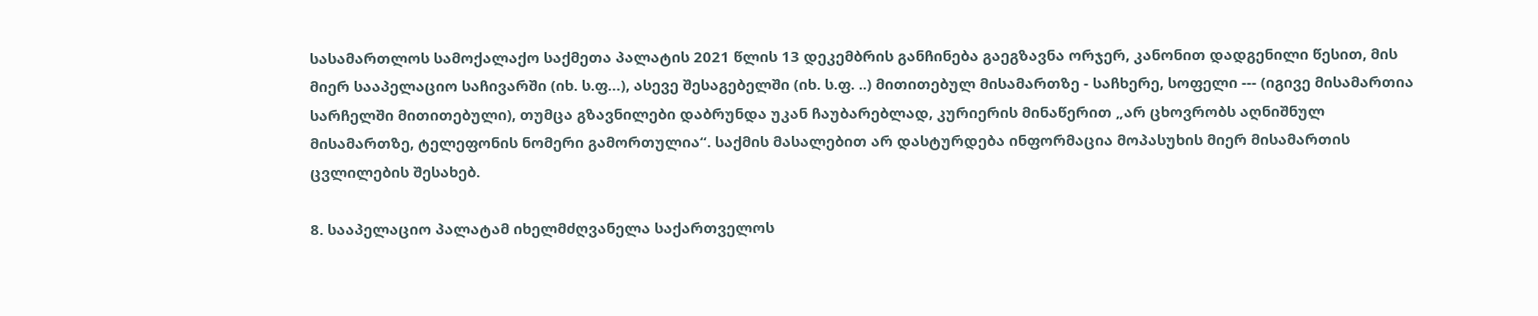სასამართლოს სამოქალაქო საქმეთა პალატის 2021 წლის 13 დეკემბრის განჩინება გაეგზავნა ორჯერ, კანონით დადგენილი წესით, მის მიერ სააპელაციო საჩივარში (იხ. ს.ფ…), ასევე შესაგებელში (იხ. ს.ფ. ..) მითითებულ მისამართზე - საჩხერე, სოფელი --- (იგივე მისამართია სარჩელში მითითებული), თუმცა გზავნილები დაბრუნდა უკან ჩაუბარებლად, კურიერის მინაწერით „არ ცხოვრობს აღნიშნულ მისამართზე, ტელეფონის ნომერი გამორთულია“. საქმის მასალებით არ დასტურდება ინფორმაცია მოპასუხის მიერ მისამართის ცვლილების შესახებ.

8. სააპელაციო პალატამ იხელმძღვანელა საქართველოს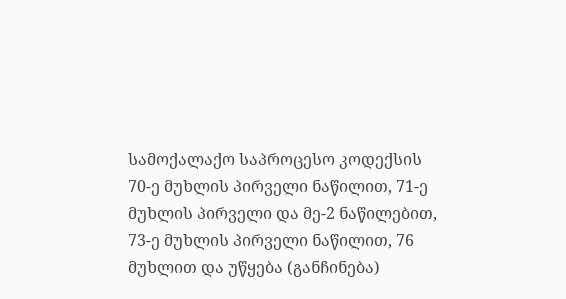სამოქალაქო საპროცესო კოდექსის 70-ე მუხლის პირველი ნაწილით, 71-ე მუხლის პირველი და მე-2 ნაწილებით, 73-ე მუხლის პირველი ნაწილით, 76 მუხლით და უწყება (განჩინება)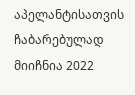აპელანტისათვის ჩაბარებულად მიიჩნია 2022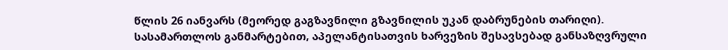წლის 26 იანვარს (მეორედ გაგზავნილი გზავნილის უკან დაბრუნების თარიღი). სასამართლოს განმარტებით, აპელანტისათვის ხარვეზის შესავსებად განსაზღვრული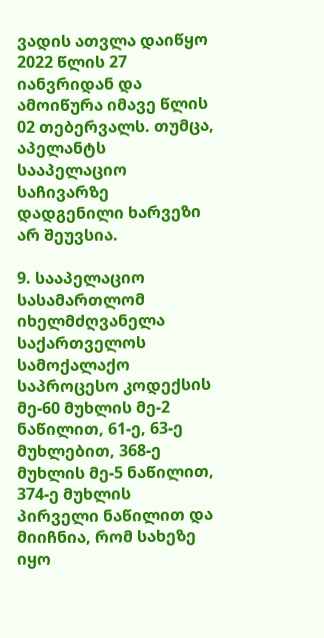ვადის ათვლა დაიწყო 2022 წლის 27 იანვრიდან და ამოიწურა იმავე წლის 02 თებერვალს. თუმცა, აპელანტს სააპელაციო საჩივარზე დადგენილი ხარვეზი არ შეუვსია.

9. სააპელაციო სასამართლომ იხელმძღვანელა საქართველოს სამოქალაქო საპროცესო კოდექსის მე-60 მუხლის მე-2 ნაწილით, 61-ე, 63-ე მუხლებით, 368-ე მუხლის მე-5 ნაწილით, 374-ე მუხლის პირველი ნაწილით და მიიჩნია, რომ სახეზე იყო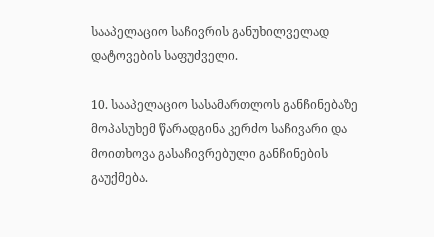სააპელაციო საჩივრის განუხილველად დატოვების საფუძველი.

10. სააპელაციო სასამართლოს განჩინებაზე მოპასუხემ წარადგინა კერძო საჩივარი და მოითხოვა გასაჩივრებული განჩინების გაუქმება.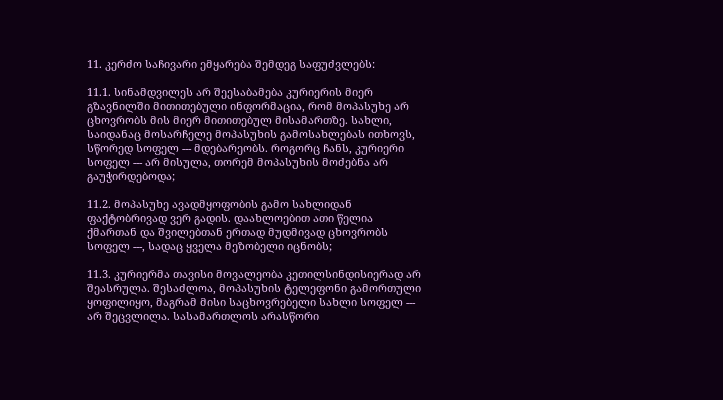11. კერძო საჩივარი ემყარება შემდეგ საფუძვლებს:

11.1. სინამდვილეს არ შეესაბამება კურიერის მიერ გზავნილში მითითებული ინფორმაცია, რომ მოპასუხე არ ცხოვრობს მის მიერ მითითებულ მისამართზე. სახლი, საიდანაც მოსარჩელე მოპასუხის გამოსახლებას ითხოვს, სწორედ სოფელ --- მდებარეობს. როგორც ჩანს, კურიერი სოფელ --- არ მისულა, თორემ მოპასუხის მოძებნა არ გაუჭირდებოდა;

11.2. მოპასუხე ავადმყოფობის გამო სახლიდან ფაქტობრივად ვერ გადის. დაახლოებით ათი წელია ქმართან და შვილებთან ერთად მუდმივად ცხოვრობს სოფელ ---, სადაც ყველა მეზობელი იცნობს;

11.3. კურიერმა თავისი მოვალეობა კეთილსინდისიერად არ შეასრულა. შესაძლოა, მოპასუხის ტელეფონი გამორთული ყოფილიყო, მაგრამ მისი საცხოვრებელი სახლი სოფელ --- არ შეცვლილა. სასამართლოს არასწორი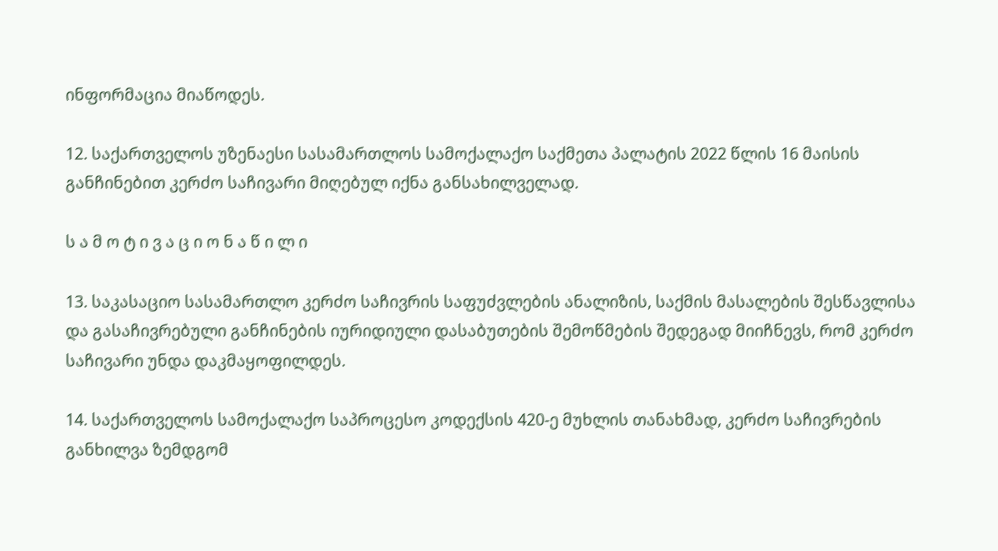ინფორმაცია მიაწოდეს.

12. საქართველოს უზენაესი სასამართლოს სამოქალაქო საქმეთა პალატის 2022 წლის 16 მაისის განჩინებით კერძო საჩივარი მიღებულ იქნა განსახილველად.

ს ა მ ო ტ ი ვ ა ც ი ო ნ ა წ ი ლ ი

13. საკასაციო სასამართლო კერძო საჩივრის საფუძვლების ანალიზის, საქმის მასალების შესწავლისა და გასაჩივრებული განჩინების იურიდიული დასაბუთების შემოწმების შედეგად მიიჩნევს, რომ კერძო საჩივარი უნდა დაკმაყოფილდეს.

14. საქართველოს სამოქალაქო საპროცესო კოდექსის 420-ე მუხლის თანახმად, კერძო საჩივრების განხილვა ზემდგომ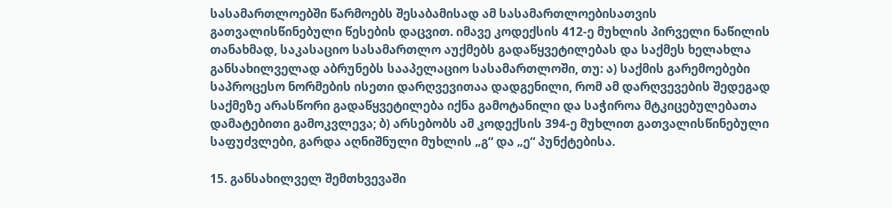სასამართლოებში წარმოებს შესაბამისად ამ სასამართლოებისათვის გათვალისწინებული წესების დაცვით. იმავე კოდექსის 412-ე მუხლის პირველი ნაწილის თანახმად, საკასაციო სასამართლო აუქმებს გადაწყვეტილებას და საქმეს ხელახლა განსახილველად აბრუნებს სააპელაციო სასამართლოში, თუ: ა) საქმის გარემოებები საპროცესო ნორმების ისეთი დარღვევითაა დადგენილი, რომ ამ დარღვევების შედეგად საქმეზე არასწორი გადაწყვეტილება იქნა გამოტანილი და საჭიროა მტკიცებულებათა დამატებითი გამოკვლევა; ბ) არსებობს ამ კოდექსის 394-ე მუხლით გათვალისწინებული საფუძვლები, გარდა აღნიშნული მუხლის „გ“ და „ე“ პუნქტებისა.

15. განსახილველ შემთხვევაში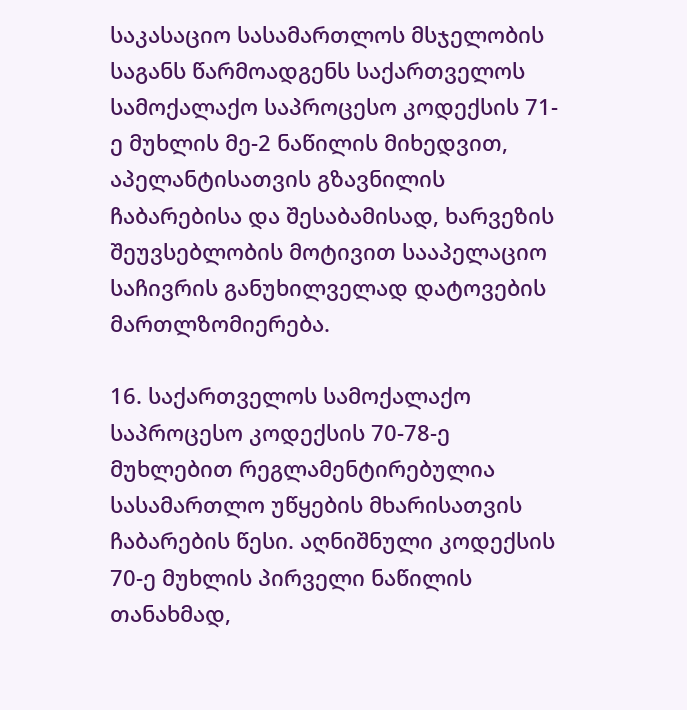საკასაციო სასამართლოს მსჯელობის საგანს წარმოადგენს საქართველოს სამოქალაქო საპროცესო კოდექსის 71-ე მუხლის მე-2 ნაწილის მიხედვით, აპელანტისათვის გზავნილის ჩაბარებისა და შესაბამისად, ხარვეზის შეუვსებლობის მოტივით სააპელაციო საჩივრის განუხილველად დატოვების მართლზომიერება.

16. საქართველოს სამოქალაქო საპროცესო კოდექსის 70-78-ე მუხლებით რეგლამენტირებულია სასამართლო უწყების მხარისათვის ჩაბარების წესი. აღნიშნული კოდექსის 70-ე მუხლის პირველი ნაწილის თანახმად,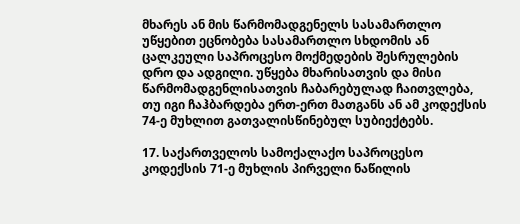მხარეს ან მის წარმომადგენელს სასამართლო უწყებით ეცნობება სასამართლო სხდომის ან ცალკეული საპროცესო მოქმედების შესრულების დრო და ადგილი. უწყება მხარისათვის და მისი წარმომადგენლისათვის ჩაბარებულად ჩაითვლება, თუ იგი ჩაჰბარდება ერთ-ერთ მათგანს ან ამ კოდექსის 74-ე მუხლით გათვალისწინებულ სუბიექტებს.

17. საქართველოს სამოქალაქო საპროცესო კოდექსის 71-ე მუხლის პირველი ნაწილის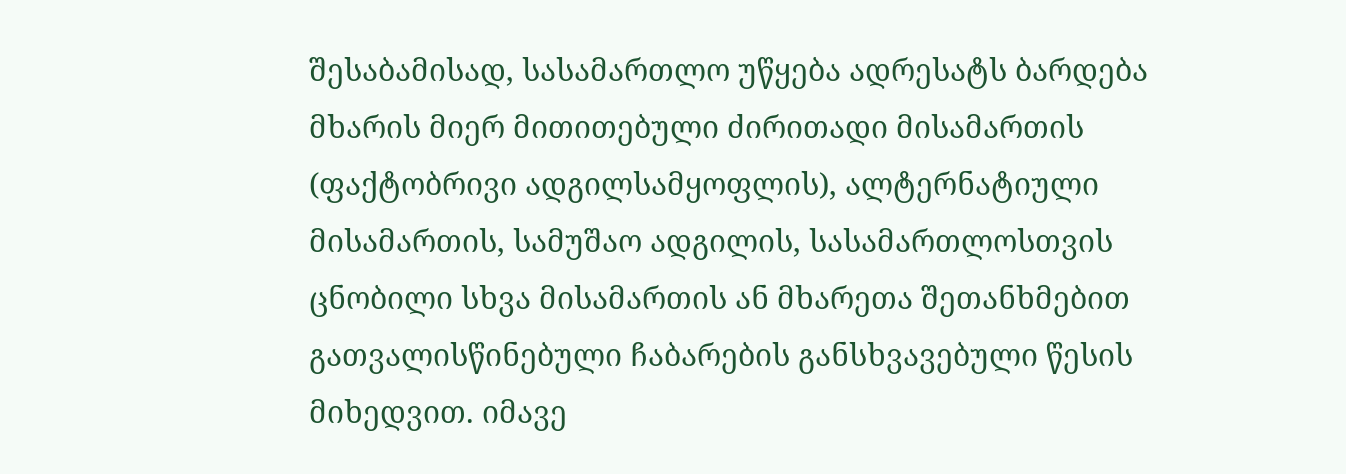შესაბამისად, სასამართლო უწყება ადრესატს ბარდება მხარის მიერ მითითებული ძირითადი მისამართის (ფაქტობრივი ადგილსამყოფლის), ალტერნატიული მისამართის, სამუშაო ადგილის, სასამართლოსთვის ცნობილი სხვა მისამართის ან მხარეთა შეთანხმებით გათვალისწინებული ჩაბარების განსხვავებული წესის მიხედვით. იმავე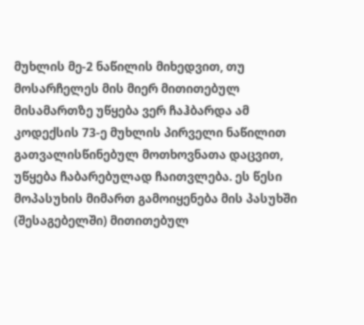მუხლის მე-2 ნაწილის მიხედვით, თუ მოსარჩელეს მის მიერ მითითებულ მისამართზე უწყება ვერ ჩაჰბარდა ამ კოდექსის 73-ე მუხლის პირველი ნაწილით გათვალისწინებულ მოთხოვნათა დაცვით, უწყება ჩაბარებულად ჩაითვლება. ეს წესი მოპასუხის მიმართ გამოიყენება მის პასუხში (შესაგებელში) მითითებულ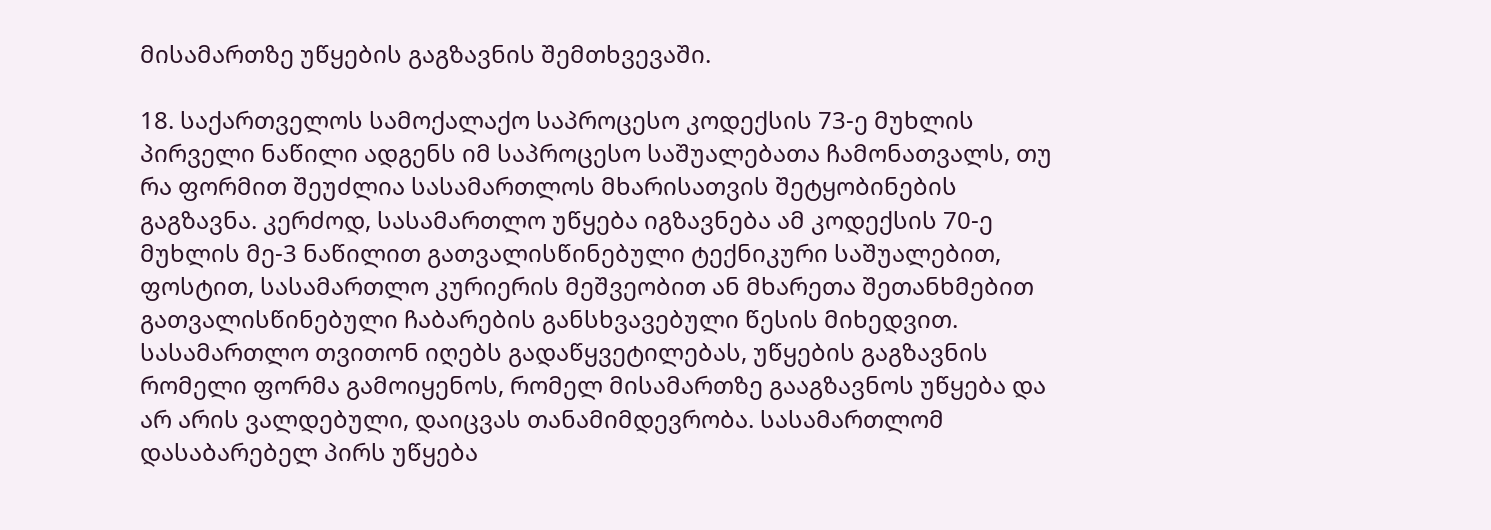მისამართზე უწყების გაგზავნის შემთხვევაში.

18. საქართველოს სამოქალაქო საპროცესო კოდექსის 73-ე მუხლის პირველი ნაწილი ადგენს იმ საპროცესო საშუალებათა ჩამონათვალს, თუ რა ფორმით შეუძლია სასამართლოს მხარისათვის შეტყობინების გაგზავნა. კერძოდ, სასამართლო უწყება იგზავნება ამ კოდექსის 70-ე მუხლის მე-3 ნაწილით გათვალისწინებული ტექნიკური საშუალებით, ფოსტით, სასამართლო კურიერის მეშვეობით ან მხარეთა შეთანხმებით გათვალისწინებული ჩაბარების განსხვავებული წესის მიხედვით. სასამართლო თვითონ იღებს გადაწყვეტილებას, უწყების გაგზავნის რომელი ფორმა გამოიყენოს, რომელ მისამართზე გააგზავნოს უწყება და არ არის ვალდებული, დაიცვას თანამიმდევრობა. სასამართლომ დასაბარებელ პირს უწყება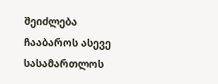შეიძლება ჩააბაროს ასევე სასამართლოს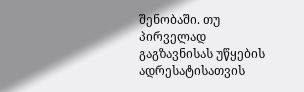შენობაში. თუ პირველად გაგზავნისას უწყების ადრესატისათვის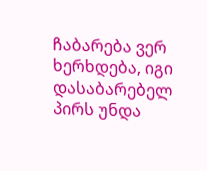ჩაბარება ვერ ხერხდება, იგი დასაბარებელ პირს უნდა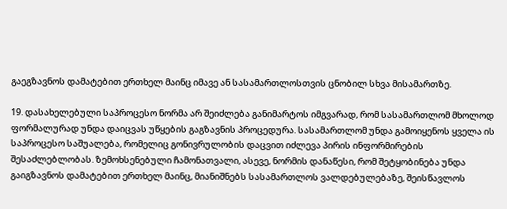გაეგზავნოს დამატებით ერთხელ მაინც იმავე ან სასამართლოსთვის ცნობილ სხვა მისამართზე.

19. დასახელებული საპროცესო ნორმა არ შეიძლება განიმარტოს იმგვარად, რომ სასამართლომ მხოლოდ ფორმალურად უნდა დაიცვას უწყების გაგზავნის პროცედურა. სასამართლომ უნდა გამოიყენოს ყველა ის საპროცესო საშუალება, რომელიც გონივრულობის დაცვით იძლევა პირის ინფორმირების შესაძლებლობას. ზემოხსენებული ჩამონათვალი, ასევე, ნორმის დანაწესი, რომ შეტყობინება უნდა გაიგზავნოს დამატებით ერთხელ მაინც, მიანიშნებს სასამართლოს ვალდებულებაზე, შეისწავლოს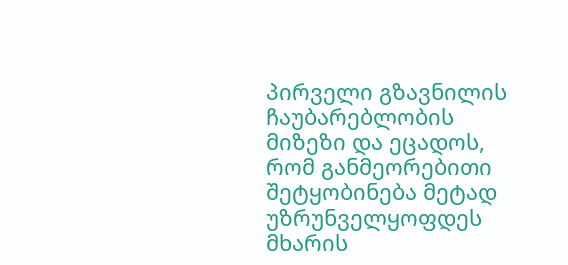პირველი გზავნილის ჩაუბარებლობის მიზეზი და ეცადოს, რომ განმეორებითი შეტყობინება მეტად უზრუნველყოფდეს მხარის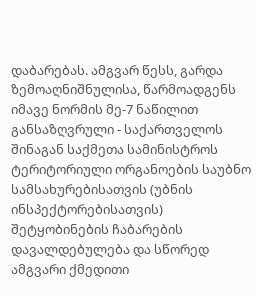დაბარებას. ამგვარ წესს, გარდა ზემოაღნიშნულისა, წარმოადგენს იმავე ნორმის მე-7 ნაწილით განსაზღვრული - საქართველოს შინაგან საქმეთა სამინისტროს ტერიტორიული ორგანოების საუბნო სამსახურებისათვის (უბნის ინსპექტორებისათვის) შეტყობინების ჩაბარების დავალდებულება და სწორედ ამგვარი ქმედითი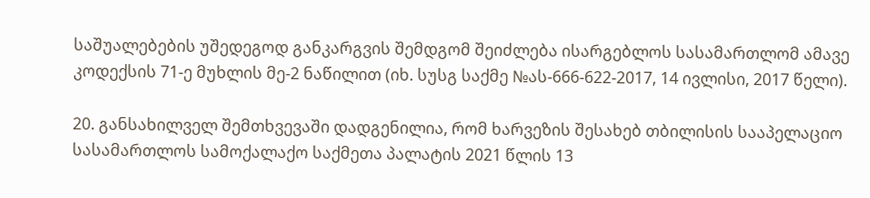საშუალებების უშედეგოდ განკარგვის შემდგომ შეიძლება ისარგებლოს სასამართლომ ამავე კოდექსის 71-ე მუხლის მე-2 ნაწილით (იხ. სუსგ საქმე №ას-666-622-2017, 14 ივლისი, 2017 წელი).

20. განსახილველ შემთხვევაში დადგენილია, რომ ხარვეზის შესახებ თბილისის სააპელაციო სასამართლოს სამოქალაქო საქმეთა პალატის 2021 წლის 13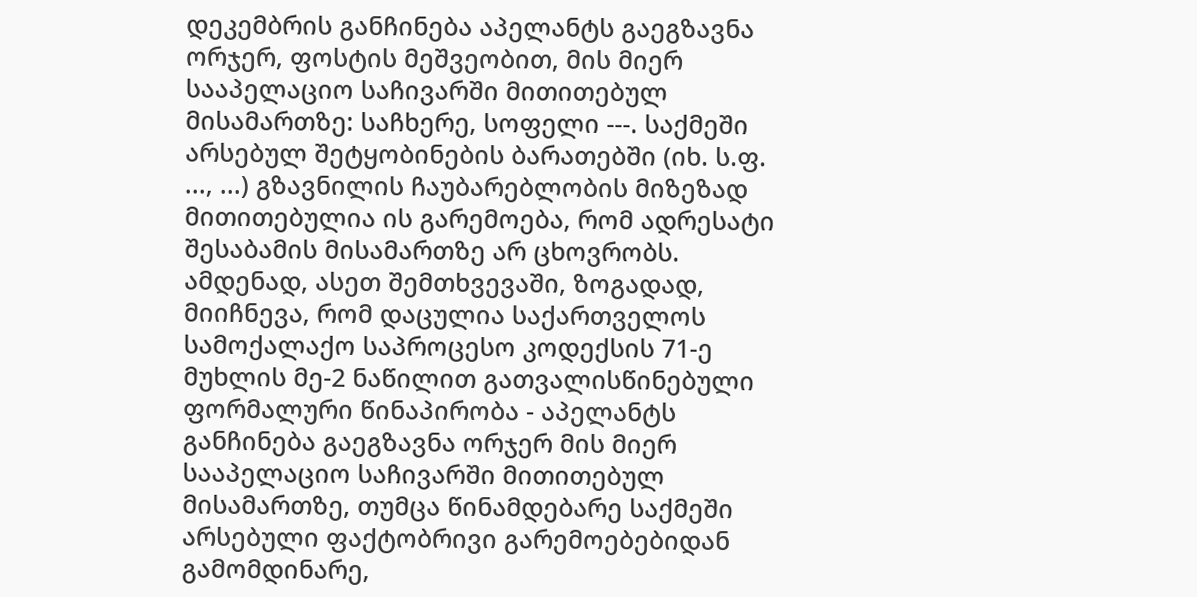დეკემბრის განჩინება აპელანტს გაეგზავნა ორჯერ, ფოსტის მეშვეობით, მის მიერ სააპელაციო საჩივარში მითითებულ მისამართზე: საჩხერე, სოფელი ---. საქმეში არსებულ შეტყობინების ბარათებში (იხ. ს.ფ. ..., ...) გზავნილის ჩაუბარებლობის მიზეზად მითითებულია ის გარემოება, რომ ადრესატი შესაბამის მისამართზე არ ცხოვრობს. ამდენად, ასეთ შემთხვევაში, ზოგადად, მიიჩნევა, რომ დაცულია საქართველოს სამოქალაქო საპროცესო კოდექსის 71-ე მუხლის მე-2 ნაწილით გათვალისწინებული ფორმალური წინაპირობა - აპელანტს განჩინება გაეგზავნა ორჯერ მის მიერ სააპელაციო საჩივარში მითითებულ მისამართზე, თუმცა წინამდებარე საქმეში არსებული ფაქტობრივი გარემოებებიდან გამომდინარე,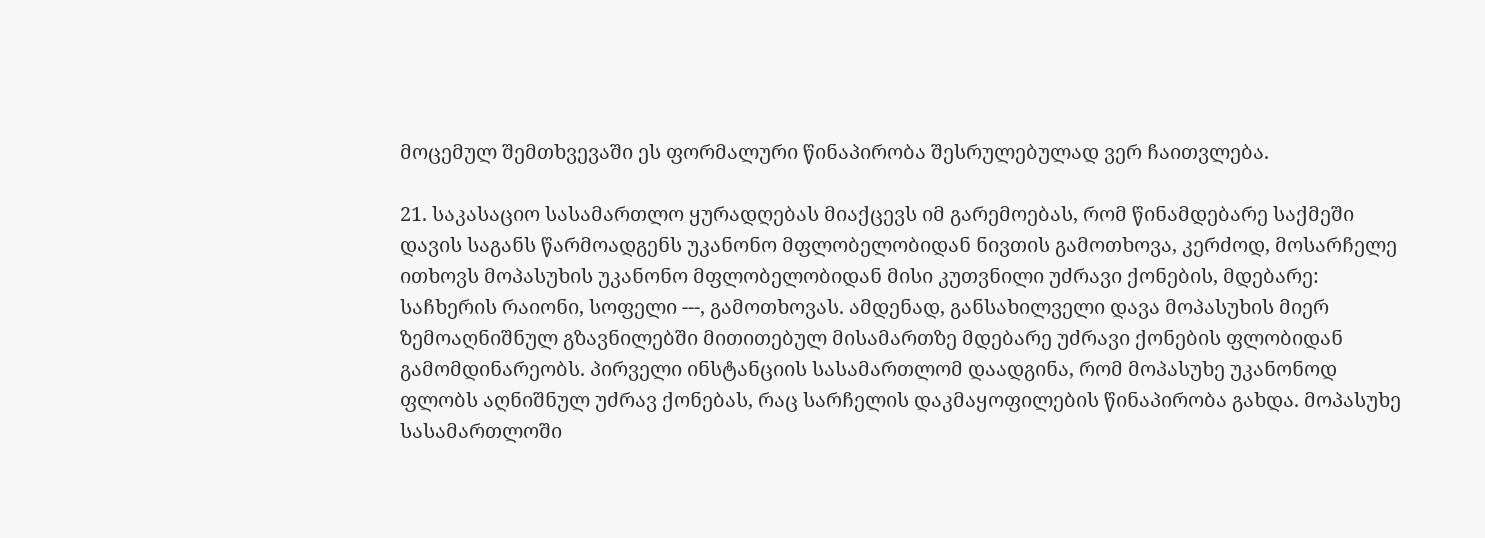მოცემულ შემთხვევაში ეს ფორმალური წინაპირობა შესრულებულად ვერ ჩაითვლება.

21. საკასაციო სასამართლო ყურადღებას მიაქცევს იმ გარემოებას, რომ წინამდებარე საქმეში დავის საგანს წარმოადგენს უკანონო მფლობელობიდან ნივთის გამოთხოვა, კერძოდ, მოსარჩელე ითხოვს მოპასუხის უკანონო მფლობელობიდან მისი კუთვნილი უძრავი ქონების, მდებარე: საჩხერის რაიონი, სოფელი ---, გამოთხოვას. ამდენად, განსახილველი დავა მოპასუხის მიერ ზემოაღნიშნულ გზავნილებში მითითებულ მისამართზე მდებარე უძრავი ქონების ფლობიდან გამომდინარეობს. პირველი ინსტანციის სასამართლომ დაადგინა, რომ მოპასუხე უკანონოდ ფლობს აღნიშნულ უძრავ ქონებას, რაც სარჩელის დაკმაყოფილების წინაპირობა გახდა. მოპასუხე სასამართლოში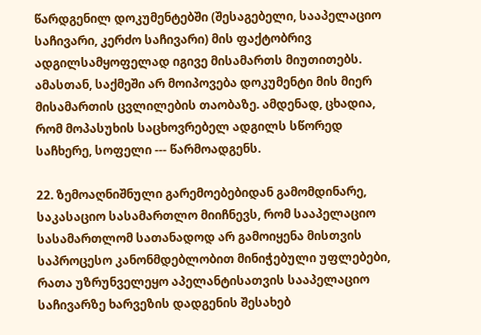წარდგენილ დოკუმენტებში (შესაგებელი, სააპელაციო საჩივარი, კერძო საჩივარი) მის ფაქტობრივ ადგილსამყოფელად იგივე მისამართს მიუთითებს. ამასთან, საქმეში არ მოიპოვება დოკუმენტი მის მიერ მისამართის ცვლილების თაობაზე. ამდენად, ცხადია, რომ მოპასუხის საცხოვრებელ ადგილს სწორედ საჩხერე, სოფელი --- წარმოადგენს.

22. ზემოაღნიშნული გარემოებებიდან გამომდინარე, საკასაციო სასამართლო მიიჩნევს, რომ სააპელაციო სასამართლომ სათანადოდ არ გამოიყენა მისთვის საპროცესო კანონმდებლობით მინიჭებული უფლებები, რათა უზრუნველეყო აპელანტისათვის სააპელაციო საჩივარზე ხარვეზის დადგენის შესახებ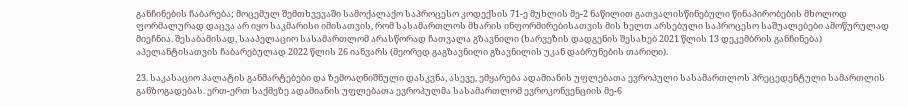განჩინების ჩაბარება; მოცემულ შემთხვევაში სამოქალაქო საპროცესო კოდექსის 71-ე მუხლის მე-2 ნაწილით გათვალისწინებული წინაპირობების მხოლოდ ფორმალურად დაცვა არ იყო საკმარისი იმისათვის, რომ სასამართლოს მხარის ინფორმირებისათვის მის ხელთ არსებული საპროცესო საშუალებები ამოწურულად მიეჩნია. შესაბამისად, სააპელაციო სასამართლომ არასწორად ჩათვალა გზავნილი (ხარვეზის დადგენის შესახებ 2021 წლის 13 დეკემბრის განჩინება) აპელანტისათვის ჩაბარებულად 2022 წლის 26 იანვარს (მეორედ გაგზავნილი გზავნილის უკან დაბრუნების თარიღი).

23. საკასაციო პალატის განმარტებები და ზემოაღნიშნული დასკვნა, ასევე, ემყარება ადამიანის უფლებათა ევროპული სასამართლოს პრეცედენტული სამართლის განზოგადებას. ერთ-ერთ საქმეზე ადამიანის უფლებათა ევროპულმა სასამართლომ ევროკონვენციის მე-6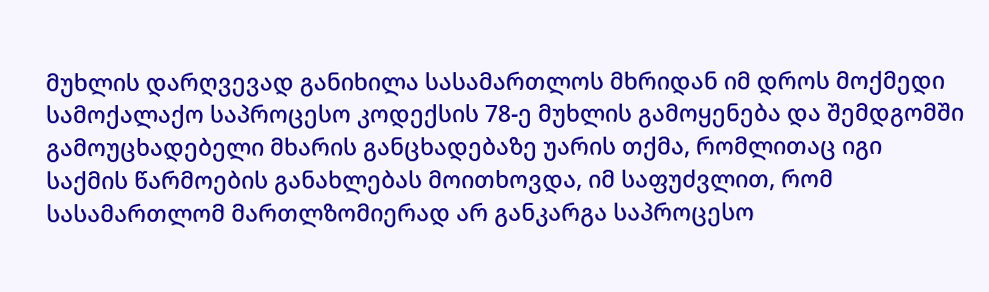მუხლის დარღვევად განიხილა სასამართლოს მხრიდან იმ დროს მოქმედი სამოქალაქო საპროცესო კოდექსის 78-ე მუხლის გამოყენება და შემდგომში გამოუცხადებელი მხარის განცხადებაზე უარის თქმა, რომლითაც იგი საქმის წარმოების განახლებას მოითხოვდა, იმ საფუძვლით, რომ სასამართლომ მართლზომიერად არ განკარგა საპროცესო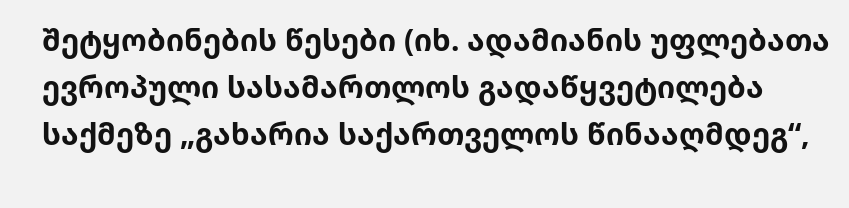შეტყობინების წესები (იხ. ადამიანის უფლებათა ევროპული სასამართლოს გადაწყვეტილება საქმეზე „გახარია საქართველოს წინააღმდეგ“,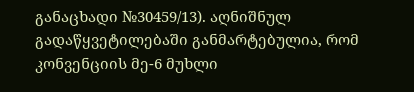განაცხადი №30459/13). აღნიშნულ გადაწყვეტილებაში განმარტებულია, რომ კონვენციის მე-6 მუხლი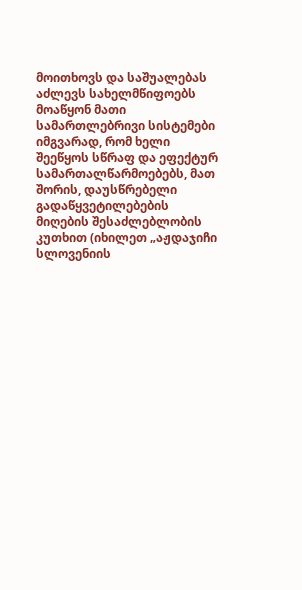მოითხოვს და საშუალებას აძლევს სახელმწიფოებს მოაწყონ მათი სამართლებრივი სისტემები იმგვარად, რომ ხელი შეეწყოს სწრაფ და ეფექტურ სამართალწარმოებებს, მათ შორის, დაუსწრებელი გადაწყვეტილებების მიღების შესაძლებლობის კუთხით (იხილეთ „აჟდაჯიჩი სლოვენიის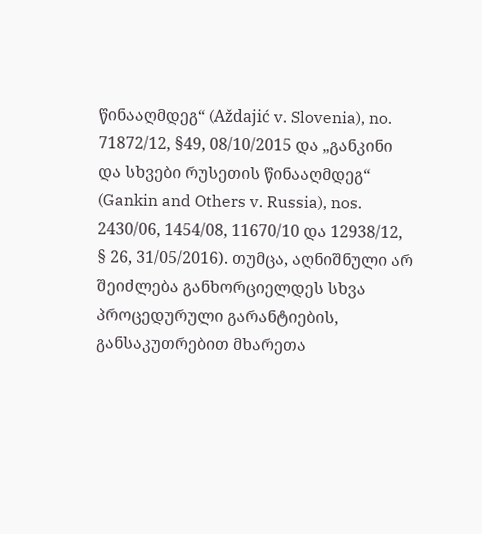წინააღმდეგ“ (Aždajić v. Slovenia), no. 71872/12, §49, 08/10/2015 და „განკინი და სხვები რუსეთის წინააღმდეგ“ (Gankin and Others v. Russia), nos. 2430/06, 1454/08, 11670/10 და 12938/12, § 26, 31/05/2016). თუმცა, აღნიშნული არ შეიძლება განხორციელდეს სხვა პროცედურული გარანტიების, განსაკუთრებით მხარეთა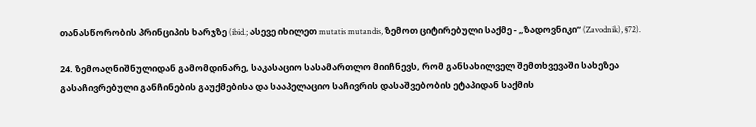თანასწორობის პრინციპის ხარჯზე (ibid.; ასევე იხილეთ mutatis mutandis, ზემოთ ციტირებული საქმე - „ზადოვნიკი“ (Zavodnik), §72).

24. ზემოაღნიშნულიდან გამომდინარე, საკასაციო სასამართლო მიიჩნევს, რომ განსახილველ შემთხვევაში სახეზეა გასაჩივრებული განჩინების გაუქმებისა და სააპელაციო საჩივრის დასაშვებობის ეტაპიდან საქმის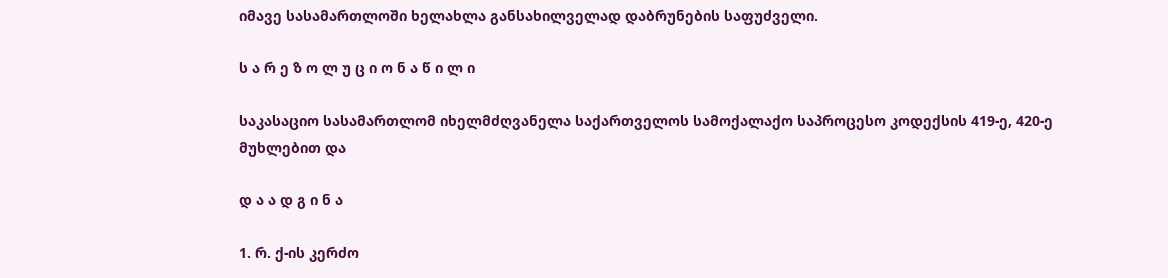იმავე სასამართლოში ხელახლა განსახილველად დაბრუნების საფუძველი.

ს ა რ ე ზ ო ლ უ ც ი ო ნ ა წ ი ლ ი

საკასაციო სასამართლომ იხელმძღვანელა საქართველოს სამოქალაქო საპროცესო კოდექსის 419-ე, 420-ე მუხლებით და

დ ა ა დ გ ი ნ ა

1. რ. ქ-ის კერძო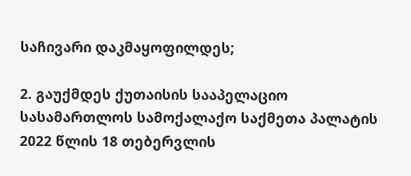საჩივარი დაკმაყოფილდეს;

2. გაუქმდეს ქუთაისის სააპელაციო სასამართლოს სამოქალაქო საქმეთა პალატის 2022 წლის 18 თებერვლის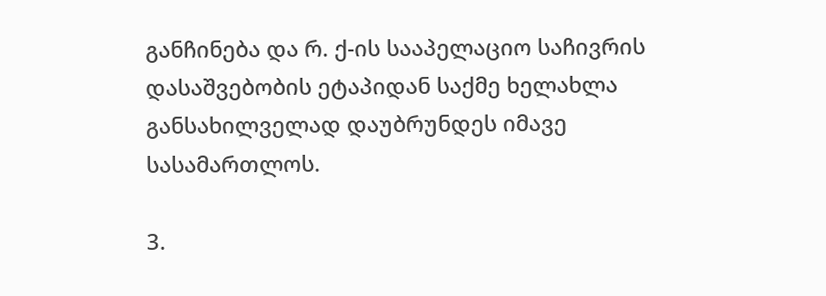განჩინება და რ. ქ-ის სააპელაციო საჩივრის დასაშვებობის ეტაპიდან საქმე ხელახლა განსახილველად დაუბრუნდეს იმავე სასამართლოს.

3.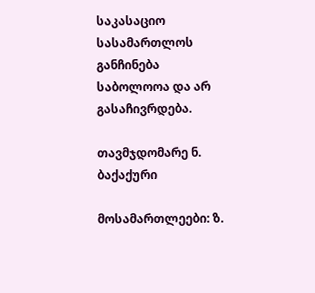საკასაციო სასამართლოს განჩინება საბოლოოა და არ გასაჩივრდება.

თავმჯდომარე ნ. ბაქაქური

მოსამართლეები: ზ.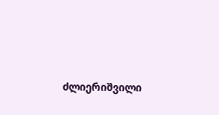ძლიერიშვილი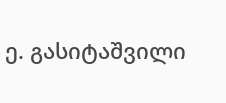ე. გასიტაშვილი